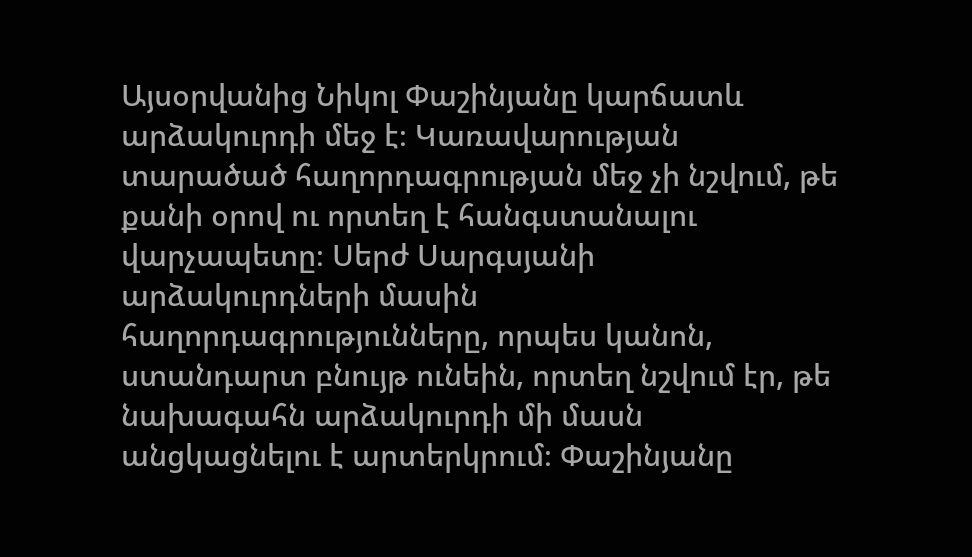Այսօրվանից Նիկոլ Փաշինյանը կարճատև արձակուրդի մեջ է։ Կառավարության տարածած հաղորդագրության մեջ չի նշվում, թե քանի օրով ու որտեղ է հանգստանալու վարչապետը։ Սերժ Սարգսյանի արձակուրդների մասին հաղորդագրությունները, որպես կանոն, ստանդարտ բնույթ ունեին, որտեղ նշվում էր, թե նախագահն արձակուրդի մի մասն անցկացնելու է արտերկրում։ Փաշինյանը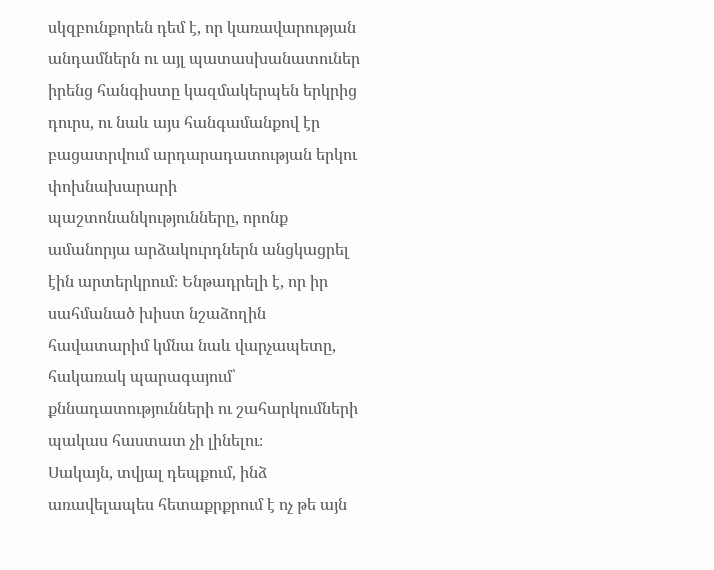սկզբունքորեն դեմ է, որ կառավարության անդամներն ու այլ պատասխանատուներ իրենց հանգիստը կազմակերպեն երկրից դուրս, ու նաև այս հանգամանքով էր բացատրվում արդարադատության երկու փոխնախարարի պաշտոնանկությունները, որոնք ամանորյա արձակուրդներն անցկացրել էին արտերկրում։ Ենթադրելի է, որ իր սահմանած խիստ նշաձողին հավատարիմ կմնա նաև վարչապետը, հակառակ պարագայում՝ քննադատությունների ու շահարկումների պակաս հաստատ չի լինելու։
Սակայն, տվյալ դեպքում, ինձ առավելապես հետաքրքրում է ոչ թե այն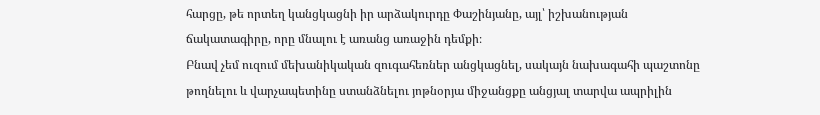հարցը, թե որտեղ կանցկացնի իր արձակուրդը Փաշինյանը, այլ՝ իշխանության ճակատագիրը, որը մնալու է առանց առաջին դեմքի։
Բնավ չեմ ուզում մեխանիկական զուգահեռներ անցկացնել, սակայն նախագահի պաշտոնը թողնելու և վարչապետինը ստանձնելու յոթնօրյա միջանցքը անցյալ տարվա ապրիլին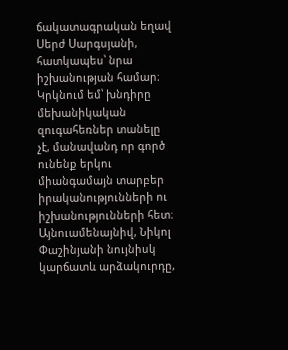ճակատագրական եղավ Սերժ Սարգսյանի, հատկապես՝ նրա իշխանության համար։ Կրկնում եմ՝ խնդիրը մեխանիկական զուգահեռներ տանելը չէ, մանավանդ որ գործ ունենք երկու միանգամայն տարբեր իրականությունների ու իշխանությունների հետ։
Այնուամենայնիվ, Նիկոլ Փաշինյանի նույնիսկ կարճատև արձակուրդը,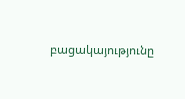բացակայությունը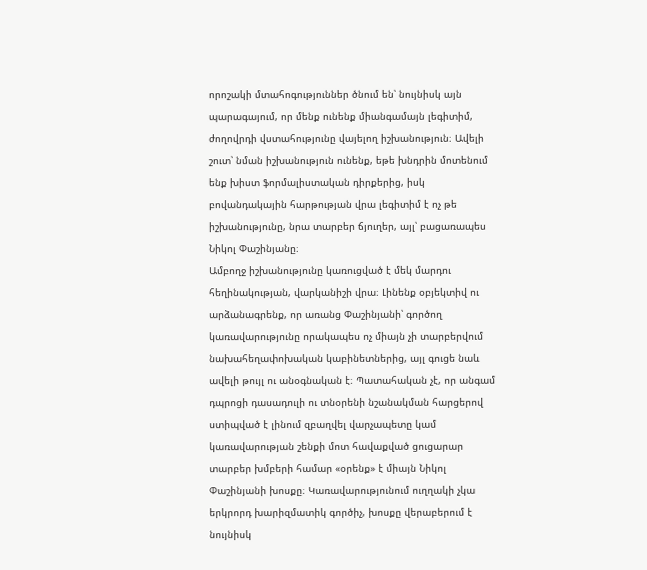որոշակի մտահոգություններ ծնում են՝ նույնիսկ այն պարագայում, որ մենք ունենք միանգամայն լեգիտիմ, ժողովրդի վստահությունը վայելող իշխանություն։ Ավելի շուտ՝ նման իշխանություն ունենք, եթե խնդրին մոտենում ենք խիստ ֆորմալիստական դիրքերից, իսկ բովանդակային հարթության վրա լեգիտիմ է ոչ թե իշխանությունը, նրա տարբեր ճյուղեր, այլ՝ բացառապես Նիկոլ Փաշինյանը։
Ամբողջ իշխանությունը կառուցված է մեկ մարդու հեղինակության, վարկանիշի վրա։ Լինենք օբյեկտիվ ու արձանագրենք, որ առանց Փաշինյանի՝ գործող կառավարությունը որակապես ոչ միայն չի տարբերվում նախահեղափոխական կաբինետներից, այլ գուցե նաև ավելի թույլ ու անօգնական է։ Պատահական չէ, որ անգամ դպրոցի դասադուլի ու տնօրենի նշանակման հարցերով ստիպված է լինում զբաղվել վարչապետը կամ կառավարության շենքի մոտ հավաքված ցուցարար տարբեր խմբերի համար «օրենք» է միայն Նիկոլ Փաշինյանի խոսքը։ Կառավարությունում ուղղակի չկա երկրորդ խարիզմատիկ գործիչ, խոսքը վերաբերում է նույնիսկ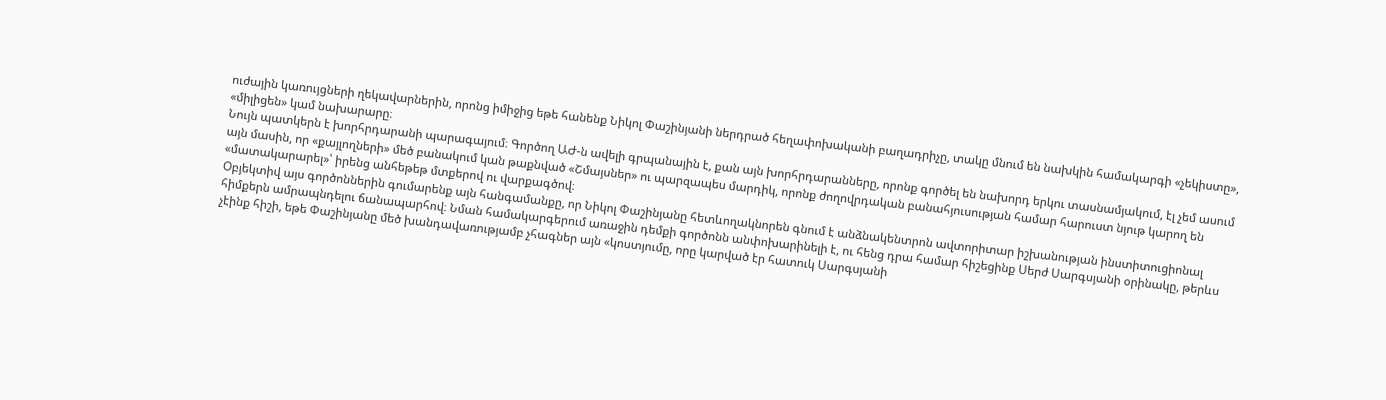ուժային կառույցների ղեկավարներին, որոնց իմիջից եթե հանենք Նիկոլ Փաշինյանի ներդրած հեղափոխականի բաղադրիչը, տակը մնում են նախկին համակարգի «չեկիստը», «միլիցեն» կամ նախարարը։
Նույն պատկերն է խորհրդարանի պարագայում։ Գործող ԱԺ-ն ավելի գրպանային է, քան այն խորհրդարանները, որոնք գործել են նախորդ երկու տասնամյակում, էլ չեմ ասում այն մասին, որ «քայլողների» մեծ բանակում կան թաքնված «Շմայսներ» ու պարզապես մարդիկ, որոնք ժողովրդական բանահյուսության համար հարուստ նյութ կարող են «մատակարարել»՝ իրենց անհեթեթ մտքերով ու վարքագծով։
Օբյեկտիվ այս գործոններին գումարենք այն հանգամանքը, որ Նիկոլ Փաշինյանը հետևողակնորեն գնում է անձնակենտրոն ավտորիտար իշխանության ինստիտուցիոնալ հիմքերն ամրապնդելու ճանապարհով։ Նման համակարգերում առաջին դեմքի գործոնն անփոխարինելի է, ու հենց դրա համար հիշեցինք Սերժ Սարգսյանի օրինակը, թերևս չէինք հիշի, եթե Փաշինյանը մեծ խանդավառությամբ չհագներ այն «կոստյումը, որը կարված էր հատուկ Սարգսյանի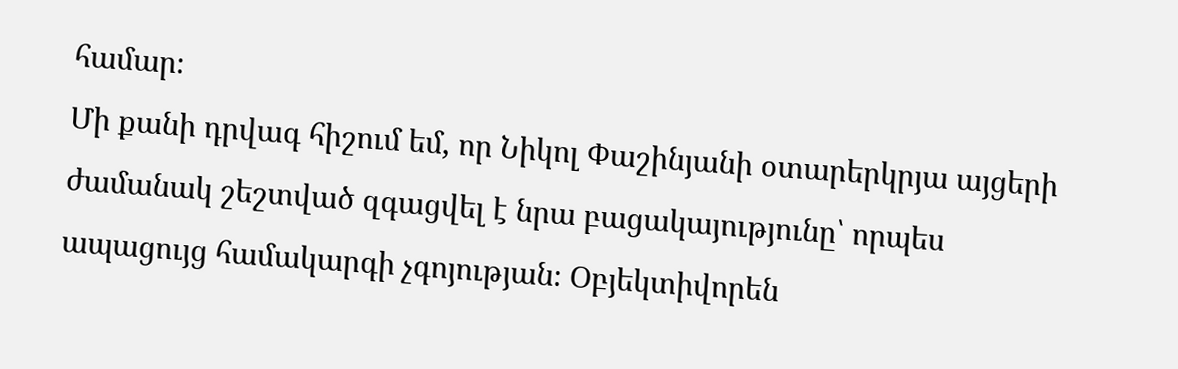համար։
Մի քանի դրվագ հիշում եմ, որ Նիկոլ Փաշինյանի օտարերկրյա այցերի ժամանակ շեշտված զգացվել է նրա բացակայությունը՝ որպես ապացույց համակարգի չգոյության։ Օբյեկտիվորեն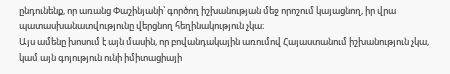ընդունենք, որ առանց Փաշինյանի՝ գործող իշխանության մեջ որոշում կայացնող, իր վրա պատասխանատվությունը վերցնող հեղինակություն չկա։
Այս ամենը խոսում է այն մասին, որ բովանդակային առումով Հայաստանում իշխանություն չկա, կամ այն գոյություն ունի իմիտացիայի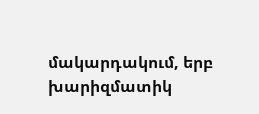մակարդակում, երբ խարիզմատիկ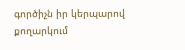գործիչն իր կերպարով քողարկում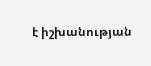է իշխանության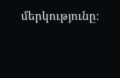մերկությունը։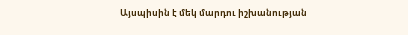Այսպիսին է մեկ մարդու իշխանության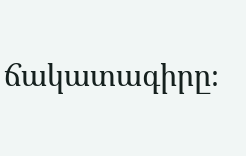ճակատագիրը։